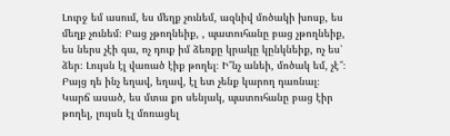Լուրջ եմ ասում, ես մեղք չունեմ, ազնիվ մոծակի խոսք, ես մեղք չունեմ։ Բաց չթողնեիք, , պատուհանը բաց չթողնեիք, ես ներս չէի գա, ոչ դուք իմ ձեռքը կրակը կընկնեիք, ոչ ես՝ ձեր։ Լույսն էլ վառած էիք թողել։ Ի՞նչ անեի, մոծակ եմ, չէ՞։ Բայց դե ինչ եղավ, եղավ, էլ ետ չենք կարող դառնալ։ Կարճ ասած, ես մտա քո սենյակ, պատուհանը բաց էիր թողել, լույսն էլ մոռացել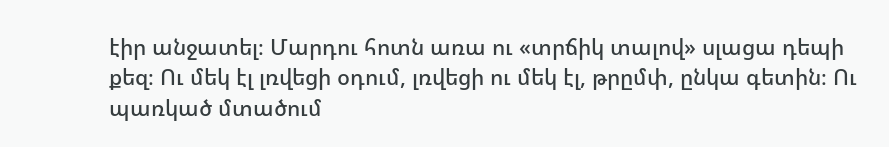էիր անջատել։ Մարդու հոտն առա ու «տրճիկ տալով» սլացա դեպի քեզ։ Ու մեկ էլ լռվեցի օդում, լռվեցի ու մեկ էլ, թրըմփ, ընկա գետին։ Ու պառկած մտածում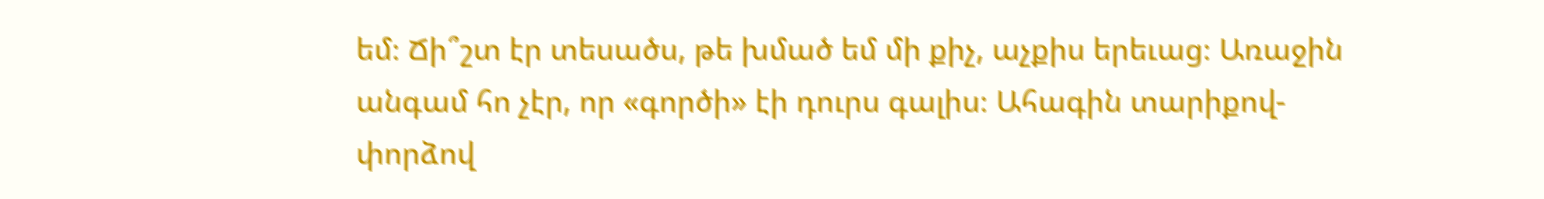եմ։ Ճի՞շտ էր տեսածս, թե խմած եմ մի քիչ, աչքիս երեւաց։ Առաջին անգամ հո չէր, որ «գործի» էի դուրս գալիս։ Ահագին տարիքով-փորձով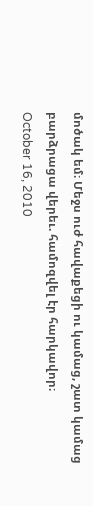մոծակ եմ։ Մեջս ուժ հավաքեցի ու կամաց, շատ կամաց բարձրացա վերեւ. համոզվել էր հարկավոր։
October 16, 2010